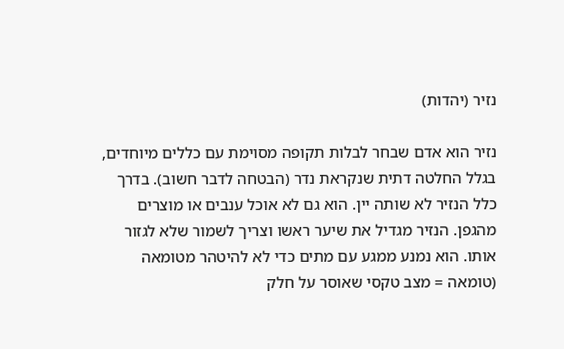נזיר (יהדות)

נזיר הוא אדם שבחר לבלות תקופה מסוימת עם כללים מיוחדים, בגלל החלטה דתית שנקראת נדר (הבטחה לדבר חשוב). בדרך כלל הנזיר לא שותה יין. הוא גם לא אוכל ענבים או מוצרים מהגפן. הנזיר מגדיל את שיער ראשו וצריך לשמור שלא לגזור אותו. הוא נמנע ממגע עם מתים כדי לא להיטהר מטומאה (טומאה = מצב טקסי שאוסר על חלק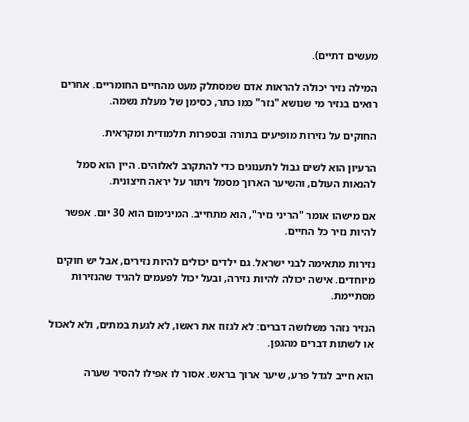מעשים דתיים).

המילה נזיר יכולה להראות אדם שמסתלק מעט מהחיים החומריים. אחרים רואים בנזיר מי שנושא "נזר" כמו כתר, כסימן של מעלת נשמה.

החוקים על נזירות מופיעים בתורה ובספרות תלמודית ומקראית.

הרעיון הוא לשים גבול לתענוגים כדי להתקרב לאלוהים. היין הוא סמל להנאות העולם, והשיער הארוך מסמל ויתור על יראה חיצונית.

אם מישהו אומר "הריני נזיר", הוא מתחייב. המינימום הוא 30 יום. אפשר להיות נזיר כל החיים.

נזירות מתאימה לבני ישראל. גם ילדים יכולים להיות נזירים, אבל יש חוקים מיוחדים. אישה יכולה להיות נזירה, ובעל יכול לפעמים להגיד שהנזירות מסתיימת.

הנזיר נזהר משלושה דברים: לא לגזוז את ראשו, לא לגעת במתים, ולא לאכול או לשתות דברים מהגפן.

הוא חייב לגדל פרע, שיער ארוך בראש. אסור לו אפילו להסיר שערה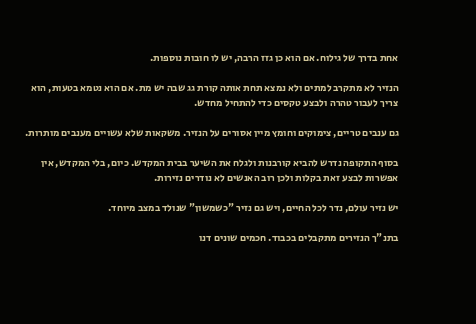אחת בדרך של גילוח. אם הוא כן גזז הרבה, יש לו חובות נוספות.

הנזיר לא מתקרב למתים ולא נמצא תחת אותה קורת גג שבה יש מת. אם הוא נטמא בטעות, הוא צריך לעבור טהרה ולבצע טקסים כדי להתחיל מחדש.

גם ענבים טריים, צימוקים וחומץ מיין אסורים על הנזיר. משקאות שלא עשויים מענבים מותרות.

בסוף התקופה נדרש להביא קורבנות ולגלח את השיער בבית המקדש. כיום, בלי המקדש, אין אפשרות לבצע זאת בקלות ולכן רוב האנשים לא נודרים נזירות.

יש נזיר עולם, נדר לכל החיים, ויש גם נזיר "כשמשון" שנולד במצב מיוחד.

בתנ"ך הנזירים מתקבלים בכבוד. חכמים שונים דנו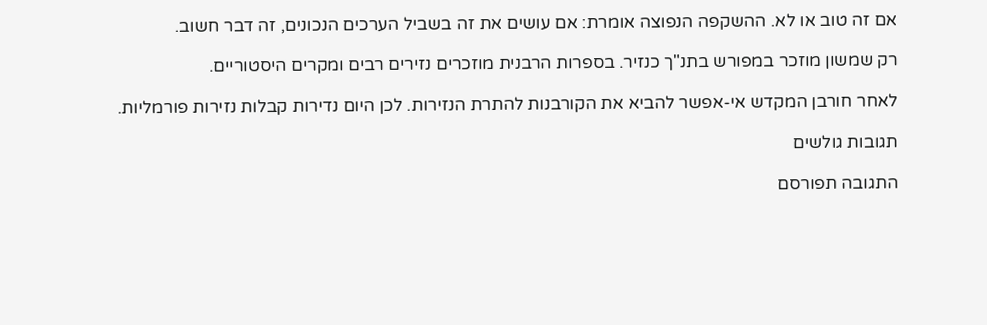אם זה טוב או לא. ההשקפה הנפוצה אומרת: אם עושים את זה בשביל הערכים הנכונים, זה דבר חשוב.

רק שמשון מוזכר במפורש בתנ"ך כנזיר. בספרות הרבנית מוזכרים נזירים רבים ומקרים היסטוריים.

לאחר חורבן המקדש אי-אפשר להביא את הקורבנות להתרת הנזירות. לכן היום נדירות קבלות נזירות פורמליות.

תגובות גולשים

התגובה תפורסם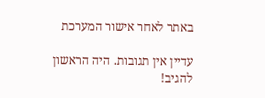באתר לאחר אישור המערכת

עדיין אין תגובות. היה הראשון להגיב!